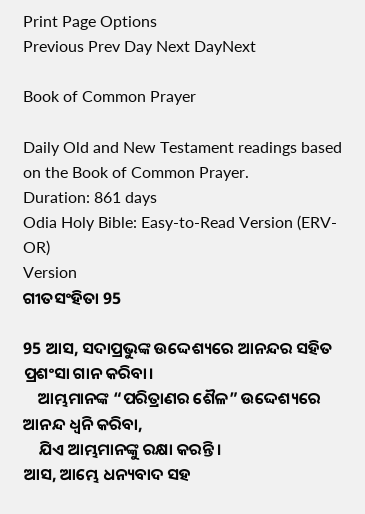Print Page Options
Previous Prev Day Next DayNext

Book of Common Prayer

Daily Old and New Testament readings based on the Book of Common Prayer.
Duration: 861 days
Odia Holy Bible: Easy-to-Read Version (ERV-OR)
Version
ଗୀତସଂହିତା 95

95 ଆସ, ସଦାପ୍ରଭୁଙ୍କ ଉଦ୍ଦେଶ୍ୟରେ ଆନନ୍ଦର ସହିତ ପ୍ରଶଂସା ଗାନ କରିବା।
    ଆମ୍ଭମାନଙ୍କ “ପରିତ୍ରାଣର ଶୈଳ” ଉଦ୍ଦେଶ୍ୟରେ ଆନନ୍ଦ ଧ୍ୱନି କରିବା,
    ଯିଏ ଆମ୍ଭମାନଙ୍କୁ ରକ୍ଷା କରନ୍ତି।
ଆସ, ଆମ୍ଭେ ଧନ୍ୟବାଦ ସହ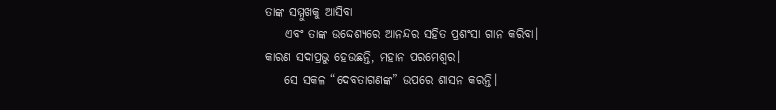ତାଙ୍କ ସମ୍ମୁଖକୁ ଆସିବା
    ଏବଂ ତାଙ୍କ ଉଦ୍ଦେଶ୍ୟରେ ଆନନ୍ଦର ସହିତ ପ୍ରଶଂସା ଗାନ କରିବା।
କାରଣ ସଦାପ୍ରଭୁ ହେଉଛନ୍ତି, ମହାନ ପରମେଶ୍ୱର।
    ସେ ସକଳ “ଦେବତାଗଣଙ୍କ” ଉପରେ ଶାସନ କରନ୍ତି।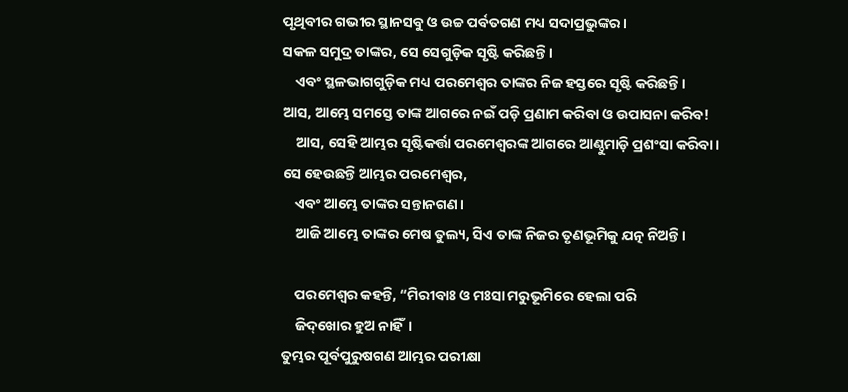ପୃଥିବୀର ଗଭୀର ସ୍ଥାନସବୁ ଓ ଉଚ୍ଚ ପର୍ବତଗଣ ମଧ୍ୟ ସଦାପ୍ରଭୁଙ୍କର।
ସକଳ ସମୁଦ୍ର ତାଙ୍କର, ସେ ସେଗୁଡ଼ିକ ସୃଷ୍ଟି କରିଛନ୍ତି।
    ଏବଂ ସ୍ଥଳଭାଗଗୁଡ଼ିକ ମଧ୍ୟ ପରମେଶ୍ୱର ତାଙ୍କର ନିଜ ହସ୍ତରେ ସୃଷ୍ଟି କରିଛନ୍ତି।
ଆସ, ଆମ୍ଭେ ସମସ୍ତେ ତାଙ୍କ ଆଗରେ ନଇଁ ପଡ଼ି ପ୍ରଣାମ କରିବା ଓ ଉପାସନା କରିବ!
    ଆସ, ସେହି ଆମ୍ଭର ସୃଷ୍ଟିକର୍ତ୍ତା ପରମେଶ୍ୱରଙ୍କ ଆଗରେ ଆଣ୍ଠୁମାଡ଼ି ପ୍ରଶଂସା କରିବା।
ସେ ହେଉଛନ୍ତି ଆମ୍ଭର ପରମେଶ୍ୱର,
    ଏବଂ ଆମ୍ଭେ ତାଙ୍କର ସନ୍ତାନଗଣ।
    ଆଜି ଆମ୍ଭେ ତାଙ୍କର ମେଷ ତୁଲ୍ୟ, ସିଏ ତାଙ୍କ ନିଜର ତୃଣଭୂମିକୁ ଯତ୍ନ ନିଅନ୍ତି।

    ପରମେଶ୍ୱର କହନ୍ତି, “ମିରୀବାଃ ଓ ମଃସା ମରୁଭୂମିରେ ହେଲା ପରି
    ଜି‌ଦ୍‌ଖୋର ହୁଅ ନାହିଁ।
ତୁମ୍ଭର ପୂର୍ବପୁରୁଷଗଣ ଆମ୍ଭର ପରୀକ୍ଷା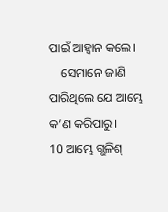ପାଇଁ ଆହ୍ୱାନ କଲେ।
    ସେମାନେ ଜାଣି ପାରିଥିଲେ ଯେ ଆମ୍ଭେ କ’ଣ କରିପାରୁ।
10 ଆମ୍ଭେ ଗ୍ଭଳିଶ୍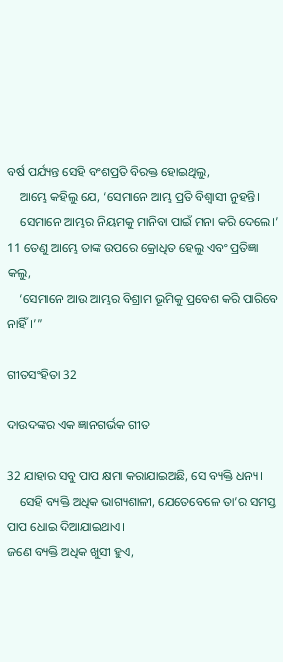ବର୍ଷ ପର୍ଯ୍ୟନ୍ତ ସେହି ବଂଶପ୍ରତି ବିରକ୍ତ ହୋଇଥିଲୁ,
    ଆମ୍ଭେ କହିଲୁ ଯେ, ‘ସେମାନେ ଆମ୍ଭ ପ୍ରତି ବିଶ୍ୱାସୀ ନୁହନ୍ତି।
    ସେମାନେ ଆମ୍ଭର ନିୟମକୁ ମାନିବା ପାଇଁ ମନା କରି ଦେଲେ।’
11 ତେଣୁ ଆମ୍ଭେ ତାଙ୍କ ଉପରେ କ୍ରୋଧିତ ହେଲୁ ଏବଂ ପ୍ରତିଜ୍ଞା କଲୁ,
    ‘ସେମାନେ ଆଉ ଆମ୍ଭର ବିଶ୍ରାମ ଭୂମିକୁ ପ୍ରବେଶ କରି ପାରିବେ ନାହିଁ।’”

ଗୀତସଂହିତା 32

ଦାଉଦଙ୍କର ଏକ ଜ୍ଞାନଗର୍ଭକ ଗୀତ

32 ଯାହାର ସବୁ ପାପ କ୍ଷମା କରାଯାଇଅଛି, ସେ ବ୍ୟକ୍ତି ଧନ୍ୟ।
    ସେହି ବ୍ୟକ୍ତି ଅଧିକ ଭାଗ୍ୟଶାଳୀ, ଯେତେବେଳେ ତା’ର ସମସ୍ତ ପାପ ଧୋଇ ଦିଆଯାଇଥାଏ।
ଜଣେ ବ୍ୟକ୍ତି ଅଧିକ ଖୁସୀ ହୁଏ,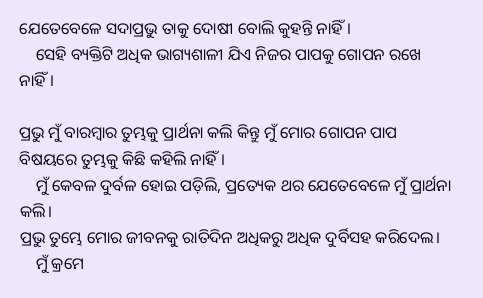ଯେତେବେଳେ ସଦାପ୍ରଭୁ ତାକୁ ଦୋଷୀ ବୋଲି କୁହନ୍ତି ନାହିଁ।
    ସେହି ବ୍ୟକ୍ତିଟି ଅଧିକ ଭାଗ୍ୟଶାଳୀ ଯିଏ ନିଜର ପାପକୁ ଗୋପନ ରଖେ ନାହିଁ।

ପ୍ରଭୁ ମୁଁ ବାରମ୍ବାର ତୁମ୍ଭକୁ ପ୍ରାର୍ଥନା କଲି କିନ୍ତୁ ମୁଁ ମୋର ଗୋପନ ପାପ ବିଷୟରେ ତୁମ୍ଭକୁ କିଛି କହିଲି ନାହିଁ।
    ମୁଁ କେବଳ ଦୁର୍ବଳ ହୋଇ ପଡ଼ିଲି, ପ୍ରତ୍ୟେକ ଥର ଯେତେବେଳେ ମୁଁ ପ୍ରାର୍ଥନା କଲି।
ପ୍ରଭୁ ତୁମ୍ଭେ ମୋର ଜୀବନକୁ ରାତିଦିନ ଅଧିକରୁ ଅଧିକ ଦୁର୍ବିସହ କରିଦେଲ।
    ମୁଁ କ୍ରମେ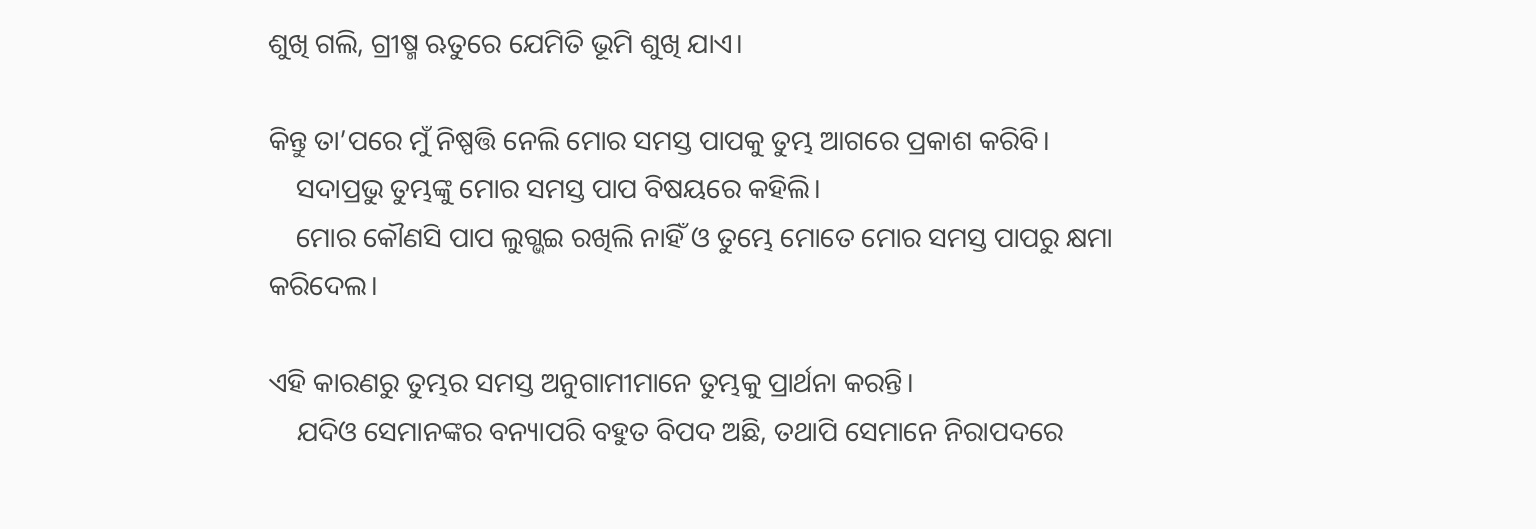ଶୁଖି ଗଲି, ଗ୍ରୀଷ୍ମ ଋତୁରେ ଯେମିତି ଭୂମି ଶୁଖି ଯାଏ।

କିନ୍ତୁ ତା’ପରେ ମୁଁ ନିଷ୍ପତ୍ତି ନେଲି ମୋର ସମସ୍ତ ପାପକୁ ତୁମ୍ଭ ଆଗରେ ପ୍ରକାଶ କରିବି।
    ସଦାପ୍ରଭୁ ତୁମ୍ଭଙ୍କୁ ମୋର ସମସ୍ତ ପାପ ବିଷୟରେ କହିଲି।
    ମୋର କୌଣସି ପାପ ଲୁଗ୍ଭଇ ରଖିଲି ନାହିଁ ଓ ତୁମ୍ଭେ ମୋତେ ମୋର ସମସ୍ତ ପାପରୁ କ୍ଷମା କରିଦେଲ।

ଏହି କାରଣରୁ ତୁମ୍ଭର ସମସ୍ତ ଅନୁଗାମୀମାନେ ତୁମ୍ଭକୁ ପ୍ରାର୍ଥନା କରନ୍ତି।
    ଯଦିଓ ସେମାନଙ୍କର ବନ୍ୟାପରି ବହୁତ ବିପଦ ଅଛି, ତଥାପି ସେମାନେ ନିରାପଦରେ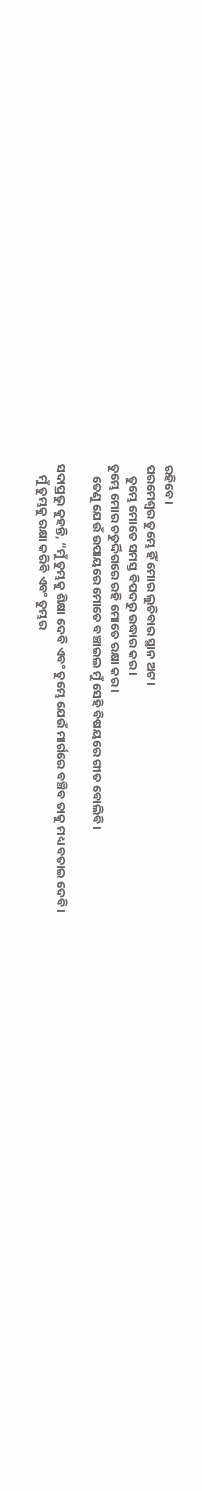ରହିବେ।
ପରମେଶ୍ୱର ତୁମ୍ଭେ ହିଁ ମୋର ଲୁଚିବାର ସ୍ଥାନ ଅଟ।
    ତୁମ୍ଭେ ମୋତେ ସମସ୍ତ ବିପଦରୁ ଉଦ୍ଧାର କର।
ତୁମ୍ଭେ ମୋର ଚତୁର୍ଦ୍ଦିଗରେ ରହି ମୋତେ ରକ୍ଷା କର।
    ତେଣୁ ଯେଉଁ ଉପାୟରେ ମୋତେ ବଞ୍ଚାଇଲ ମୁଁ ସେହି ବିଷୟରେ ଗୀତ ବୋଲିବି।

ସଦାପ୍ରଭୁ କୁହନ୍ତି, “ମୁଁ ତୁମ୍ଭକୁ ଶିକ୍ଷା ଦେବି ଏବଂ ତୁମ୍ଭେ ଯେଉଁ ମାର୍ଗରେ ବଞ୍ଚିବ ତାକୁ ମଧ୍ୟ ବତାଇ ଦେବି।
    ମୁଁ ତୁମ୍ଭକୁ ରକ୍ଷା କରିବି ଏବଂ ତୁମ୍ଭର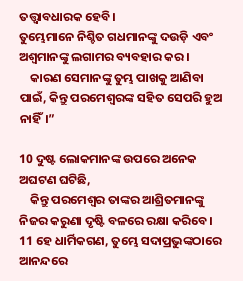ତତ୍ତ୍ୱାବଧାରକ ହେବି।
ତୁମ୍ଭେମାନେ ନିଶ୍ଚିତ ଗଧମାନଙ୍କୁ ଦଉଡ଼ି ଏବଂ ଅଶ୍ୱମାନଙ୍କୁ ଲଗାମର ବ୍ୟବହାର କର।
    କାରଣ ସେମାନଙ୍କୁ ତୁମ୍ଭ ପାଖକୁ ଆଣିବା ପାଇଁ, କିନ୍ତୁ ପରମେଶ୍ୱରଙ୍କ ସହିତ ସେପରି ହୁଅ ନାହିଁ।”

10 ଦୁଷ୍ଟ ଲୋକମାନଙ୍କ ଉପରେ ଅନେକ ଅଘଟଣ ଘଟିଛି,
    କିନ୍ତୁ ପରମେଶ୍ୱର ତାଙ୍କର ଆଶ୍ରିତମାନଙ୍କୁ ନିଜର କରୁଣା ଦୃଷ୍ଟି ବଳରେ ରକ୍ଷା କରିବେ।
11 ହେ ଧାର୍ମିକଗଣ, ତୁମ୍ଭେ ସଦାପ୍ରଭୁଙ୍କଠାରେ ଆନନ୍ଦରେ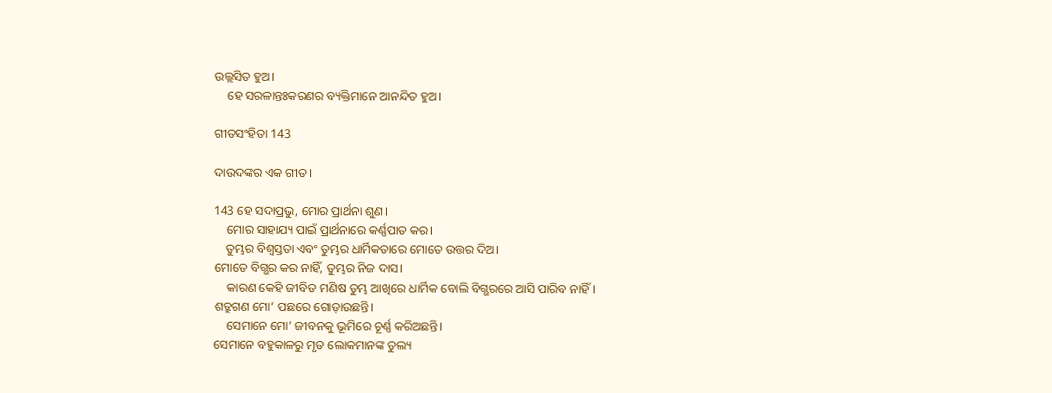ଉଲ୍ଲସିତ ହୁଅ।
    ହେ ସରଳାନ୍ତଃକରଣର ବ୍ୟକ୍ତିମାନେ ଆନନ୍ଦିତ ହୁଅ।

ଗୀତସଂହିତା 143

ଦାଉଦଙ୍କର ଏକ ଗୀତ।

143 ହେ ସଦାପ୍ରଭୁ, ମୋର ପ୍ରାର୍ଥନା ଶୁଣ।
    ମୋର ସାହାଯ୍ୟ ପାଇଁ ପ୍ରାର୍ଥନାରେ କର୍ଣ୍ଣପାତ କର।
    ତୁମ୍ଭର ବିଶ୍ୱସ୍ତତା ଏବଂ ତୁମ୍ଭର ଧାର୍ମିକତାରେ ମୋତେ ଉତ୍ତର ଦିଅ।
ମୋତେ ବିଗ୍ଭର କର ନାହିଁ, ତୁମ୍ଭର ନିଜ ଦାସ।
    କାରଣ କେହି ଜୀବିତ ମଣିଷ ତୁମ୍ଭ ଆଖିରେ ଧାର୍ମିକ ବୋଲି ବିଗ୍ଭରରେ ଆସି ପାରିବ ନାହିଁ।
ଶତ୍ରୁଗଣ ମୋ’ ପଛରେ ଗୋଡ଼ାଉଛନ୍ତି।
    ସେମାନେ ମୋ’ ଜୀବନକୁ ଭୂମିରେ ଚୂର୍ଣ୍ଣ କରିଅଛନ୍ତି।
ସେମାନେ ବହୁକାଳରୁ ମୃତ ଲୋକମାନଙ୍କ ତୁଲ୍ୟ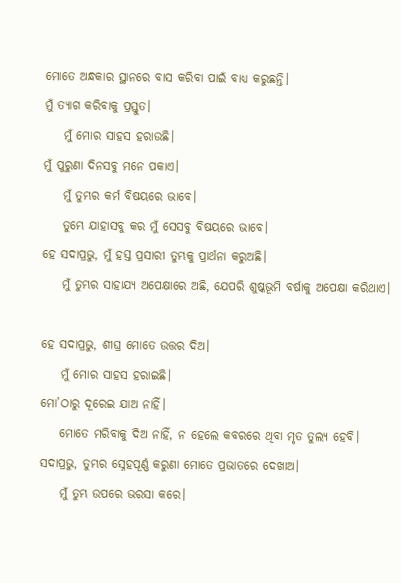ମୋତେ ଅନ୍ଧକାର ସ୍ଥାନରେ ବାସ କରିବା ପାଇଁ ବାଧ୍ୟ କରୁଛନ୍ତି।
ମୁଁ ତ୍ୟାଗ କରିବାକୁ ପ୍ରସ୍ତୁତ।
    ମୁଁ ମୋର ସାହସ ହରାଉଛି।
ମୁଁ ପୁରୁଣା ଦିନସବୁ ମନେ ପକାଏ।
    ମୁଁ ତୁମ୍ଭର କର୍ମ ବିଷୟରେ ଭାବେ।
    ତୁମ୍ଭେ ଯାହାସବୁ କର ମୁଁ ସେସବୁ ବିଷୟରେ ଭାବେ।
ହେ ସଦାପ୍ରଭୁ, ମୁଁ ହସ୍ତ ପ୍ରସାରୀ ତୁମ୍ଭକୁ ପ୍ରାର୍ଥନା କରୁଅଛି।
    ମୁଁ ତୁମ୍ଭର ସାହାଯ୍ୟ ଅପେକ୍ଷାରେ ଅଛି, ଯେପରି ଶୁଷ୍କଭୂମି ବର୍ଷାକୁ ଅପେକ୍ଷା କରିଥାଏ।

ହେ ସଦାପ୍ରଭୁ, ଶୀଘ୍ର ମୋତେ ଉତ୍ତର ଦିଅ।
    ମୁଁ ମୋର ସାହସ ହରାଇଛି।
ମୋ’ଠାରୁ ଦୂରେଇ ଯାଅ ନାହିଁ।
    ମୋତେ ମରିବାକୁ ଦିଅ ନାହିଁ, ନ ହେଲେ କବରରେ ଥିବା ମୃତ ତୁଲ୍ୟ ହେବି।
ସଦାପ୍ରଭୁ, ତୁମ୍ଭର ସ୍ନେହପୂର୍ଣ୍ଣ କରୁଣା ମୋତେ ପ୍ରଭାତରେ ଦେଖାଅ।
    ମୁଁ ତୁମ୍ଭ ଉପରେ ଭରସା କରେ।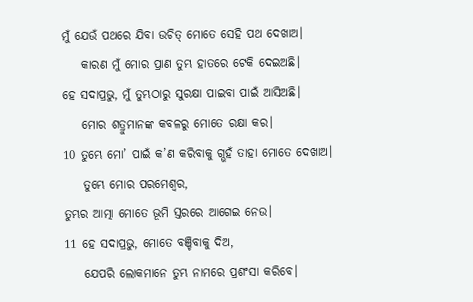ମୁଁ ଯେଉଁ ପଥରେ ଯିବା ଉଚିତ୍ ମୋତେ ସେହି ପଥ ଦେଖାଅ।
    କାରଣ ମୁଁ ମୋର ପ୍ରାଣ ତୁମ୍ଭ ହାତରେ ଟେକି ଦେଇଅଛି।
ହେ ସଦାପ୍ରଭୁ, ମୁଁ ତୁମ୍ଭଠାରୁ ସୁରକ୍ଷା ପାଇବା ପାଇଁ ଆସିଅଛି।
    ମୋର ଶତ୍ରୁମାନଙ୍କ କବଳରୁ ମୋତେ ରକ୍ଷା କର।
10 ତୁମ୍ଭେ ମୋ’ ପାଇଁ କ’ଣ କରିବାକୁ ଗ୍ଭହଁ ତାହା ମୋତେ ଦେଖାଅ।
    ତୁମ୍ଭେ ମୋର ପରମେଶ୍ୱର,
ତୁମ୍ଭର ଆତ୍ମା ମୋତେ ଭୂମି ସ୍ତରରେ ଆଗେଇ ନେଉ।
11 ହେ ସଦାପ୍ରଭୁ, ମୋତେ ବଞ୍ଚିବାକୁ ଦିଅ,
    ଯେପରି ଲୋକମାନେ ତୁମ୍ଭ ନାମରେ ପ୍ରଶଂସା କରିବେ।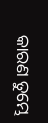କାରଣ ତୁମ୍ଭେ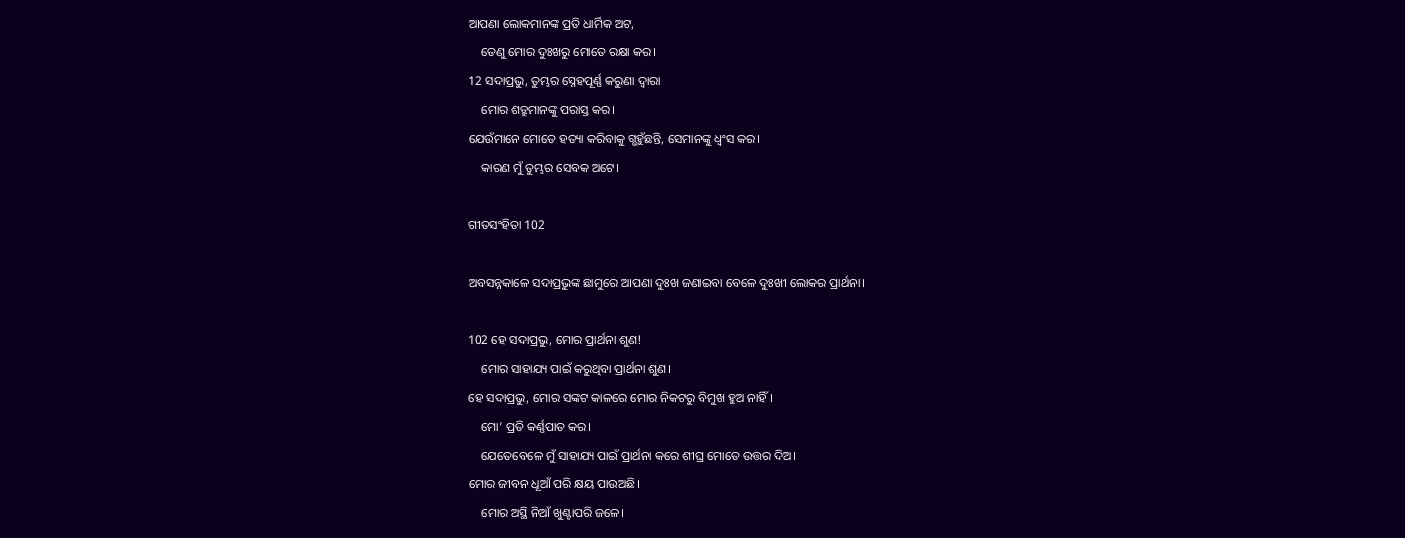ଆପଣା ଲୋକମାନଙ୍କ ପ୍ରତି ଧାର୍ମିକ ଅଟ,
    ତେଣୁ ମୋର ଦୁଃଖରୁ ମୋତେ ରକ୍ଷା କର।
12 ସଦାପ୍ରଭୁ, ତୁମ୍ଭର ସ୍ନେହପୂର୍ଣ୍ଣ କରୁଣା ଦ୍ୱାରା
    ମୋର ଶତ୍ରୁମାନଙ୍କୁ ପରାସ୍ତ କର।
ଯେଉଁମାନେ ମୋତେ ହତ୍ୟା କରିବାକୁ ଗ୍ଭହୁଁଛନ୍ତି, ସେମାନଙ୍କୁ ଧ୍ୱଂସ କର।
    କାରଣ ମୁଁ ତୁମ୍ଭର ସେବକ ଅଟେ।

ଗୀତସଂହିତା 102

ଅବସନ୍ନକାଳେ ସଦାପ୍ରଭୁଙ୍କ ଛାମୁରେ ଆପଣା ଦୁଃଖ ଜଣାଇବା ବେଳେ ଦୁଃଖୀ ଲୋକର ପ୍ରାର୍ଥନା।

102 ହେ ସଦାପ୍ରଭୁ, ମୋର ପ୍ରାର୍ଥନା ଶୁଣ!
    ମୋର ସାହାଯ୍ୟ ପାଇଁ କରୁଥିବା ପ୍ରାର୍ଥନା ଶୁଣ।
ହେ ସଦାପ୍ରଭୁ, ମୋର ସଙ୍କଟ କାଳରେ ମୋର ନିକଟରୁ ବିମୁଖ ହୁଅ ନାହିଁ।
    ମୋ’ ପ୍ରତି କର୍ଣ୍ଣପାତ କର।
    ଯେତେବେଳେ ମୁଁ ସାହାଯ୍ୟ ପାଇଁ ପ୍ରାର୍ଥନା କରେ ଶୀଘ୍ର ମୋତେ ଉତ୍ତର ଦିଅ।
ମୋର ଜୀବନ ଧୂଆଁ ପରି କ୍ଷୟ ପାଉଅଛି।
    ମୋର ଅସ୍ଥି ନିଆଁ ଖୁଣ୍ଟାପରି ଜଳେ।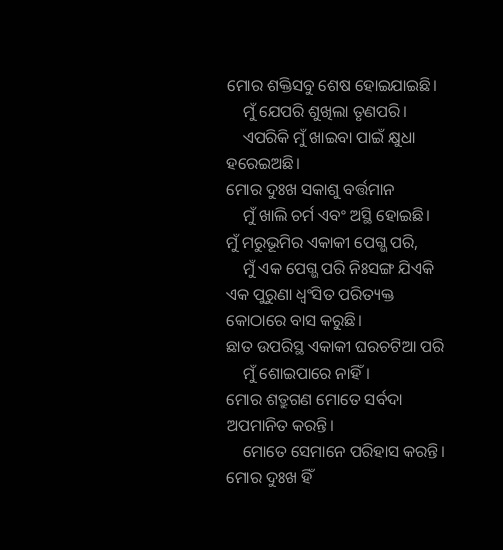ମୋର ଶକ୍ତିସବୁ ଶେଷ ହୋଇଯାଇଛି।
    ମୁଁ ଯେପରି ଶୁଖିଲା ତୃଣପରି।
    ଏପରିକି ମୁଁ ଖାଇବା ପାଇଁ କ୍ଷୁଧା ହରେଇଅଛି।
ମୋର ଦୁଃଖ ସକାଶୁ ବର୍ତ୍ତମାନ
    ମୁଁ ଖାଲି ଚର୍ମ ଏବଂ ଅସ୍ଥି ହୋଇଛି।
ମୁଁ ମରୁଭୂମିର ଏକାକୀ ପେଗ୍ଭ ପରି,
    ମୁଁ ଏକ ପେଗ୍ଭ ପରି ନିଃସଙ୍ଗ ଯିଏକି ଏକ ପୁରୁଣା ଧ୍ୱଂସିତ ପରିତ୍ୟକ୍ତ କୋଠାରେ ବାସ କରୁଛି।
ଛାତ ଉପରିସ୍ଥ ଏକାକୀ ଘରଚଟିଆ ପରି
    ମୁଁ ଶୋଇପାରେ ନାହିଁ।
ମୋର ଶତ୍ରୁଗଣ ମୋତେ ସର୍ବଦା ଅପମାନିତ କରନ୍ତି।
    ମୋତେ ସେମାନେ ପରିହାସ କରନ୍ତି।
ମୋର ଦୁଃଖ ହିଁ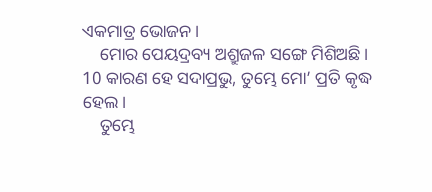ଏକମାତ୍ର ଭୋଜନ।
    ମୋର ପେୟଦ୍ରବ୍ୟ ଅଶ୍ରୁଜଳ ସଙ୍ଗେ ମିଶିଅଛି।
10 କାରଣ ହେ ସଦାପ୍ରଭୁ, ତୁମ୍ଭେ ମୋ’ ପ୍ରତି କୃଦ୍ଧ ହେଲ।
    ତୁମ୍ଭେ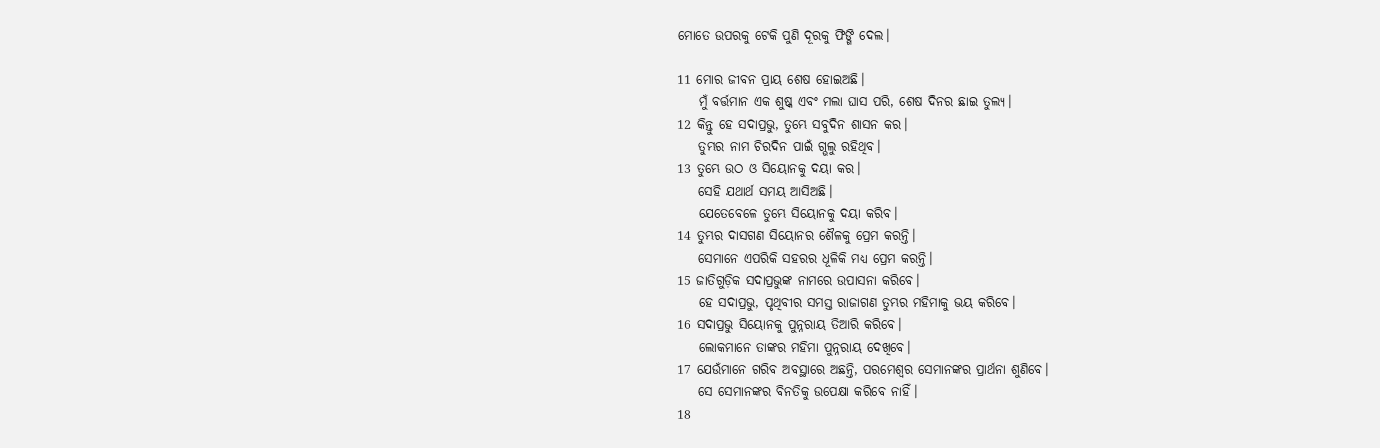ମୋତେ ଉପରକୁ ଟେକି ପୁଣି ଦୂରକୁ ଫିଙ୍ଗି ଦେଲ।

11 ମୋର ଜୀବନ ପ୍ରାୟ ଶେଷ ହୋଇଅଛି।
    ମୁଁ ବର୍ତ୍ତମାନ ଏକ ଶୁଷ୍କ ଏବଂ ମଲା ଘାସ ପରି, ଶେଷ ଦିନର ଛାଇ ତୁଲ୍ୟ।
12 କିନ୍ତୁ ହେ ସଦାପ୍ରଭୁ, ତୁମ୍ଭେ ସବୁଦିନ ଶାସନ କର।
    ତୁମ୍ଭର ନାମ ଚିରଦିନ ପାଇଁ ଗ୍ଭଲୁ ରହିଥିବ।
13 ତୁମ୍ଭେ ଉଠ ଓ ସିୟୋନକୁ ଦୟା କର।
    ସେହି ଯଥାର୍ଥ ସମୟ ଆସିଅଛି।
    ଯେତେବେଳେ ତୁମ୍ଭେ ସିୟୋନକୁ ଦୟା କରିବ।
14 ତୁମ୍ଭର ଦାସଗଣ ସିୟୋନର ଶୈଳକୁ ପ୍ରେମ କରନ୍ତି।
    ସେମାନେ ଏପରିକି ସହରର ଧୂଳିକି ମଧ୍ୟ ପ୍ରେମ କରନ୍ତି।
15 ଜାତିଗୁଡ଼ିକ ସଦାପ୍ରଭୁଙ୍କ ନାମରେ ଉପାସନା କରିବେ।
    ହେ ସଦାପ୍ରଭୁ, ପୃଥିବୀର ସମସ୍ତ ରାଜାଗଣ ତୁମ୍ଭର ମହିମାକୁ ଭୟ କରିବେ।
16 ସଦାପ୍ରଭୁ ସିୟୋନକୁ ପୁନ୍ନରାୟ ତିଆରି କରିବେ।
    ଲୋକମାନେ ତାଙ୍କର ମହିମା ପୁନ୍ନରାୟ ଦେଖିବେ।
17 ଯେଉଁମାନେ ଗରିବ ଅବସ୍ଥାରେ ଅଛନ୍ତି, ପରମେଶ୍ୱର ସେମାନଙ୍କର ପ୍ରାର୍ଥନା ଶୁଣିବେ।
    ସେ ସେମାନଙ୍କର ବିନତିକୁ ଉପେକ୍ଷା କରିବେ ନାହିଁ।
18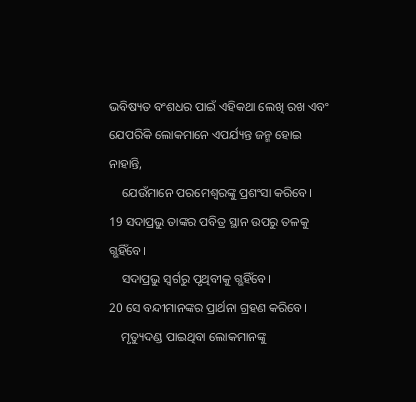ଭବିଷ୍ୟତ ବଂଶଧର ପାଇଁ ଏହିକଥା ଲେଖି ରଖ ଏବଂ ଯେପରିକି ଲୋକମାନେ ଏପର୍ଯ୍ୟନ୍ତ ଜନ୍ମ ହୋଇ ନାହାନ୍ତି,
    ଯେଉଁମାନେ ପରମେଶ୍ୱରଙ୍କୁ ପ୍ରଶଂସା କରିବେ।
19 ସଦାପ୍ରଭୁ ତାଙ୍କର ପବିତ୍ର ସ୍ଥାନ ଉପରୁ ତଳକୁ ଗ୍ଭହିଁବେ।
    ସଦାପ୍ରଭୁ ସ୍ୱର୍ଗରୁ ପୃଥିବୀକୁ ଗ୍ଭହିଁବେ।
20 ସେ ବନ୍ଦୀମାନଙ୍କର ପ୍ରାର୍ଥନା ଗ୍ରହଣ କରିବେ।
    ମୃତ୍ୟୁଦଣ୍ଡ ପାଇଥିବା ଲୋକମାନଙ୍କୁ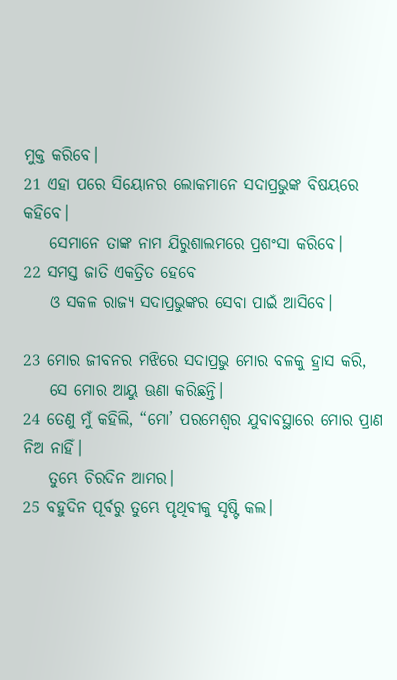ମୁକ୍ତ କରିବେ।
21 ଏହା ପରେ ସିୟୋନର ଲୋକମାନେ ସଦାପ୍ରଭୁଙ୍କ ବିଷୟରେ କହିବେ।
    ସେମାନେ ତାଙ୍କ ନାମ ଯିରୁଶାଲମରେ ପ୍ରଶଂସା କରିବେ।
22 ସମସ୍ତ ଜାତି ଏକତ୍ରିତ ହେବେ
    ଓ ସକଳ ରାଜ୍ୟ ସଦାପ୍ରଭୁଙ୍କର ସେବା ପାଇଁ ଆସିବେ।

23 ମୋର ଜୀବନର ମଝିରେ ସଦାପ୍ରଭୁ ମୋର ବଳକୁ ହ୍ରାସ କରି,
    ସେ ମୋର ଆୟୁ ଊଣା କରିଛନ୍ତି।
24 ତେଣୁ ମୁଁ କହିଲି, “ମୋ’ ପରମେଶ୍ୱର ଯୁବାବସ୍ଥାରେ ମୋର ପ୍ରାଣ ନିଅ ନାହିଁ।
    ତୁମ୍ଭେ ଚିରଦିନ ଆମର।
25 ବହୁଦିନ ପୂର୍ବରୁ ତୁମ୍ଭେ ପୃଥିବୀକୁ ସୃଷ୍ଟି କଲ।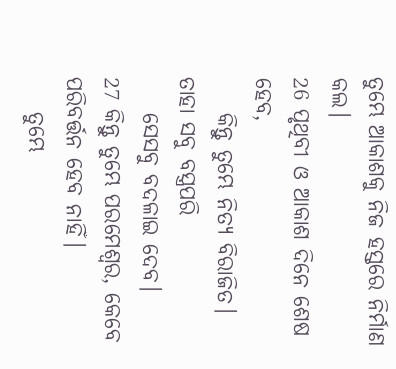ତୁମ୍ଭେ ଆକାଶକୁ ନିଜ ହସ୍ତରେ ନିର୍ମାଣ କଲ।
26 ପୃଥିବୀ ଓ ଆକାଶ ଦିନେ ଶେଷ ହେବ,
    କିନ୍ତୁ ତୁମ୍ଭେ ନିତ୍ୟ ବିରାଜିତ।
ତାହା ସବୁ ବସ୍ତ୍ରପରି
    ସେସବୁ ବଦଳାଇ ଦେବ।
27 କିନ୍ତୁ ତୁମ୍ଭେ ପରମେଶ୍ୱର, କେବେ ପରିବର୍ତ୍ତନ ହେବ ନାହିଁ।
    ତୁମ୍ଭେ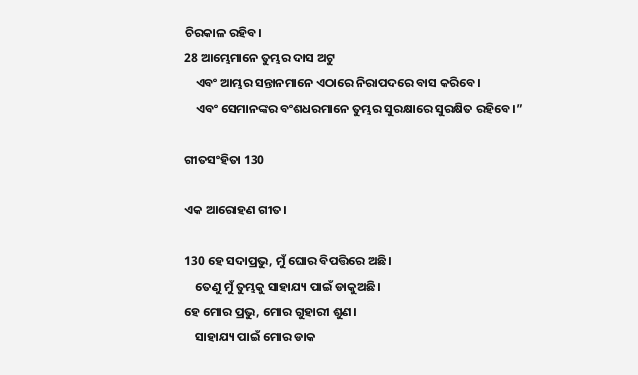ଚିରକାଳ ରହିବ।
28 ଆମ୍ଭେମାନେ ତୁମ୍ଭର ଦାସ ଅଟୁ
    ଏବଂ ଆମ୍ଭର ସନ୍ତାନମାନେ ଏଠାରେ ନିରାପଦରେ ବାସ କରିବେ।
    ଏବଂ ସେମାନଙ୍କର ବଂଶଧରମାନେ ତୁମ୍ଭର ସୁରକ୍ଷାରେ ସୁରକ୍ଷିତ ରହିବେ।”

ଗୀତସଂହିତା 130

ଏକ ଆରୋହଣ ଗୀତ।

130 ହେ ସଦାପ୍ରଭୁ, ମୁଁ ଘୋର ବିପତ୍ତିରେ ଅଛି।
    ତେଣୁ ମୁଁ ତୁମ୍ଭକୁ ସାହାଯ୍ୟ ପାଇଁ ଡାକୁଅଛି।
ହେ ମୋର ପ୍ରଭୁ, ମୋର ଗୁହାରୀ ଶୁଣ।
    ସାହାଯ୍ୟ ପାଇଁ ମୋର ଡାକ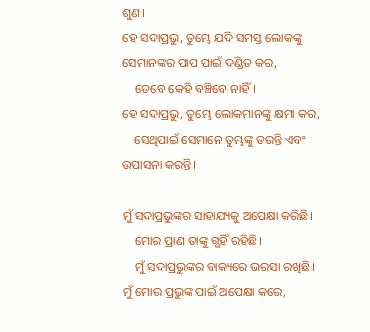ଶୁଣ।
ହେ ସଦାପ୍ରଭୁ, ତୁମ୍ଭେ ଯଦି ସମସ୍ତ ଲୋକଙ୍କୁ ସେମାନଙ୍କର ପାପ ପାଇଁ ଦଣ୍ଡିତ କର,
    ତେବେ କେହି ବଞ୍ଚିବେ ନାହିଁ।
ହେ ସଦାପ୍ରଭୁ, ତୁମ୍ଭେ ଲୋକମାନଙ୍କୁ କ୍ଷମା କର,
    ସେଥିପାଇଁ ସେମାନେ ତୁମ୍ଭଙ୍କୁ ଡରନ୍ତି ଏବଂ ଉପାସନା କରନ୍ତି।

ମୁଁ ସଦାପ୍ରଭୁଙ୍କର ସାହାଯ୍ୟକୁ ଅପେକ୍ଷା କରିଛି।
    ମୋର ପ୍ରାଣ ତାଙ୍କୁ ଗ୍ଭହିଁ ରହିଛି।
    ମୁଁ ସଦାପ୍ରଭୁଙ୍କର ବାକ୍ୟରେ ଭରସା ରଖିଛି।
ମୁଁ ମୋର ପ୍ରଭୁଙ୍କ ପାଇଁ ଅପେକ୍ଷା କରେ,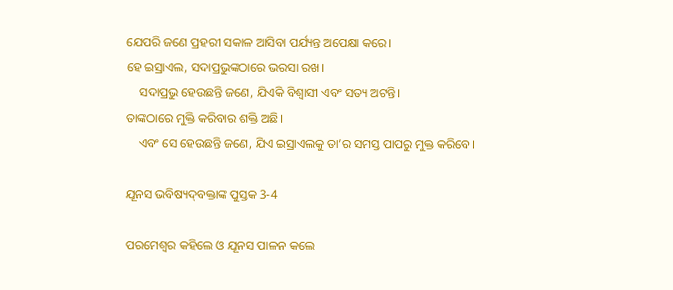ଯେପରି ଜଣେ ପ୍ରହରୀ ସକାଳ ଆସିବା ପର୍ଯ୍ୟନ୍ତ ଅପେକ୍ଷା କରେ।
ହେ ଇସ୍ରାଏଲ, ସଦାପ୍ରଭୁଙ୍କଠାରେ ଭରସା ରଖ।
    ସଦାପ୍ରଭୁ ହେଉଛନ୍ତି ଜଣେ, ଯିଏକି ବିଶ୍ୱାସୀ ଏବଂ ସତ୍ୟ ଅଟନ୍ତି।
ତାଙ୍କଠାରେ ମୁକ୍ତି କରିବାର ଶକ୍ତି ଅଛି।
    ଏବଂ ସେ ହେଉଛନ୍ତି ଜଣେ, ଯିଏ ଇସ୍ରାଏଲକୁ ତା’ର ସମସ୍ତ ପାପରୁ ମୁକ୍ତ କରିବେ।

ଯୂନସ ଭବିଷ୍ୟ‌ଦ୍‌ବକ୍ତାଙ୍କ ପୁସ୍ତକ 3-4

ପରମେଶ୍ୱର କହିଲେ ଓ ଯୂନସ ପାଳନ କଲେ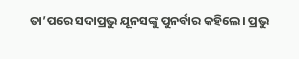ତା’ପରେ ସଦାପ୍ରଭୁ ଯୂନସଙ୍କୁ ପୁନର୍ବାର କହିଲେ। ପ୍ରଭୁ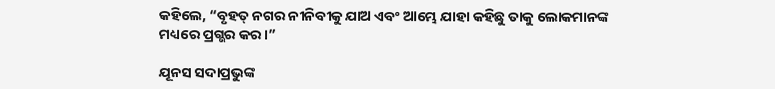କହିଲେ, “ବୃହତ୍ ନଗର ନୀନିବୀକୁ ଯାଅ ଏବଂ ଆମ୍ଭେ ଯାହା କହିଛୁ ତାକୁ ଲୋକମାନଙ୍କ ମଧ୍ୟରେ ପ୍ରଗ୍ଭର କର।”

ଯୂନସ ସଦାପ୍ରଭୁଙ୍କ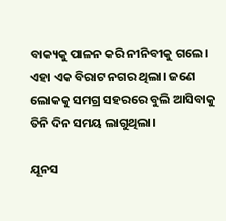ବାକ୍ୟକୁ ପାଳନ କରି ନୀନିବୀକୁ ଗଲେ। ଏହା ଏକ ବିରାଟ ନଗର ଥିଲା। ଜଣେ ଲୋକକୁ ସମଗ୍ର ସହରରେ ବୁଲି ଆସିବାକୁ ତିନି ଦିନ ସମୟ ଲାଗୁଥିଲା।

ଯୂନସ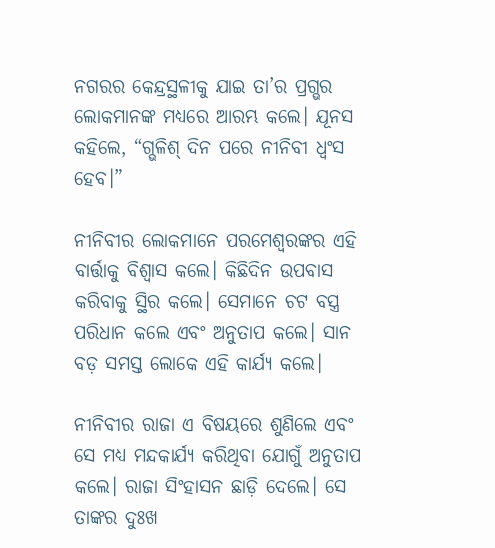ନଗରର କେନ୍ଦ୍ରସ୍ଥଳୀକୁ ଯାଇ ତା’ର ପ୍ରଗ୍ଭର ଲୋକମାନଙ୍କ ମଧ୍ୟରେ ଆରମ୍ଭ କଲେ। ଯୂନସ କହିଲେ, “ଗ୍ଭଳିଶ୍ ଦିନ ପରେ ନୀନିବୀ ଧ୍ୱଂସ ହେବ।”

ନୀନିବୀର ଲୋକମାନେ ପରମେଶ୍ୱରଙ୍କର ଏହି ବାର୍ତ୍ତାକୁ ବିଶ୍ୱାସ କଲେ। କିଛିଦିନ ଉପବାସ କରିବାକୁ ସ୍ଥିର କଲେ। ସେମାନେ ଚଟ ବସ୍ତ୍ର ପରିଧାନ କଲେ ଏବଂ ଅନୁତାପ କଲେ। ସାନ ବଡ଼ ସମସ୍ତ ଲୋକେ ଏହି କାର୍ଯ୍ୟ କଲେ।

ନୀନିବୀର ରାଜା ଏ ବିଷୟରେ ଶୁଣିଲେ ଏବଂ ସେ ମଧ୍ୟ ମନ୍ଦକାର୍ଯ୍ୟ କରିଥିବା ଯୋଗୁଁ ଅନୁତାପ କଲେ। ରାଜା ସିଂହାସନ ଛାଡ଼ି ଦେଲେ। ସେ ତାଙ୍କର ଦୁଃଖ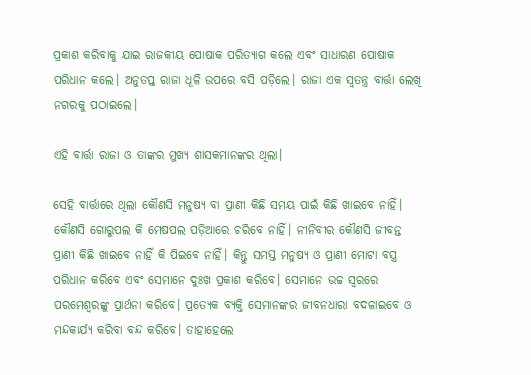ପ୍ରକାଶ କରିବାକୁ ଯାଇ ରାଜକୀୟ ପୋଷାକ ପରିତ୍ୟାଗ କଲେ ଏବଂ ସାଧାରଣ ପୋଷାକ ପରିଧାନ କଲେ। ଅନୁତପ୍ତ ରାଜା ଧୂଳି ଉପରେ ବସି ପଡ଼ିଲେ। ରାଜା ଏକ ସ୍ୱତନ୍ତ୍ର ବାର୍ତ୍ତା ଲେଖି ନଗରକୁ ପଠାଇଲେ।

ଏହି ବାର୍ତ୍ତା ରାଜା ଓ ତାଙ୍କର ମୁଖ୍ୟ ଶାସକମାନଙ୍କର ଥିଲା।

ସେହି ବାର୍ତ୍ତାରେ ଥିଲା କୌଣସି ମନୁଷ୍ୟ ବା ପ୍ରାଣୀ କିଛି ସମୟ ପାଇଁ କିଛି ଖାଇବେ ନାହିଁ। କୌଣସି ଗୋରୁପଲ କି ମେଷପଲ ପଡ଼ିଆରେ ଚରିବେ ନାହିଁ। ନୀନିବୀର କୌଣସି ଜୀବନ୍ତ ପ୍ରାଣୀ କିଛି ଖାଇବେ ନାହିଁ କି ପିଇବେ ନାହିଁ। କିନ୍ତୁ ସମସ୍ତ ମନୁଷ୍ୟ ଓ ପ୍ରାଣୀ ମୋଟା ବସ୍ତ୍ର ପରିଧାନ କରିବେ ଏବଂ ସେମାନେ ଦୁଃଖ ପ୍ରକାଶ କରିବେ। ସେମାନେ ଉଚ୍ଚ ସ୍ୱରରେ ପରମେଶ୍ୱରଙ୍କୁ ପ୍ରାର୍ଥନା କରିବେ। ପ୍ରତ୍ୟେକ ବ୍ୟକ୍ତି ସେମାନଙ୍କର ଜୀବନଧାରା ବଦଳାଇବେ ଓ ମନ୍ଦକାର୍ଯ୍ୟ କରିବା ବନ୍ଦ କରିବେ। ତାହାହେଲେ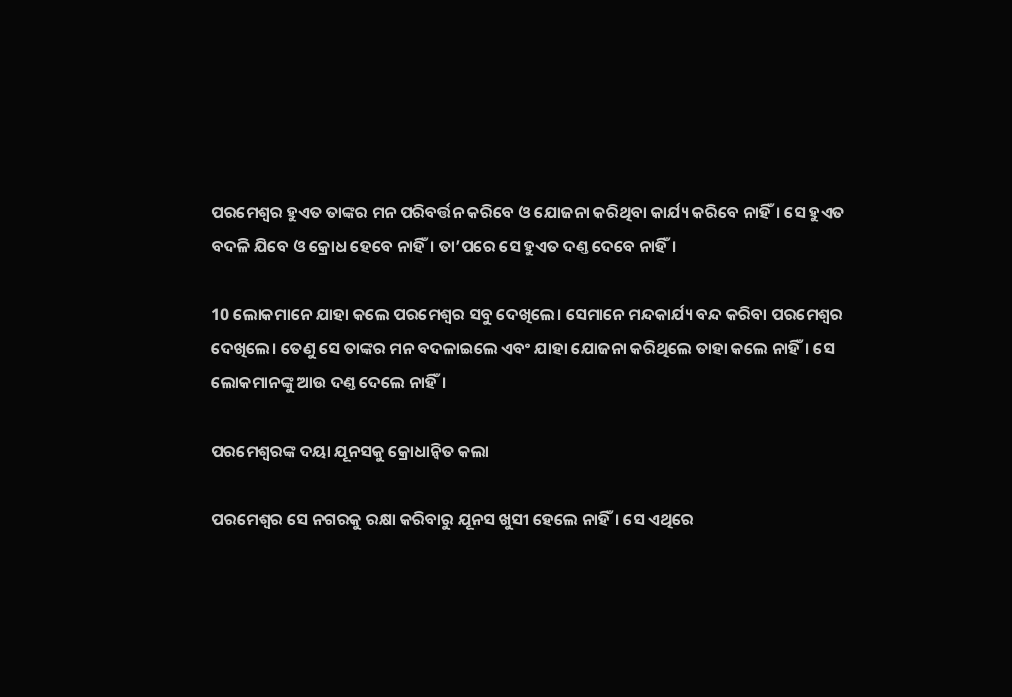ପରମେଶ୍ୱର ହୁଏତ ତାଙ୍କର ମନ ପରିବର୍ତ୍ତନ କରିବେ ଓ ଯୋଜନା କରିଥିବା କାର୍ଯ୍ୟ କରିବେ ନାହିଁ। ସେ ହୁଏତ ବଦଳି ଯିବେ ଓ କ୍ରୋଧ ହେବେ ନାହିଁ। ତା’ପରେ ସେ ହୁଏତ ଦଣ୍ତ ଦେବେ ନାହିଁ।

10 ଲୋକମାନେ ଯାହା କଲେ ପରମେଶ୍ୱର ସବୁ ଦେଖିଲେ। ସେମାନେ ମନ୍ଦକାର୍ଯ୍ୟ ବନ୍ଦ କରିବା ପରମେଶ୍ୱର ଦେଖିଲେ। ତେଣୁ ସେ ତାଙ୍କର ମନ ବଦଳାଇଲେ ଏବଂ ଯାହା ଯୋଜନା କରିଥିଲେ ତାହା କଲେ ନାହିଁ। ସେ ଲୋକମାନଙ୍କୁ ଆଉ ଦଣ୍ତ ଦେଲେ ନାହିଁ।

ପରମେଶ୍ୱରଙ୍କ ଦୟା ଯୂନସକୁ କ୍ରୋଧାନ୍ୱିତ କଲା

ପରମେଶ୍ୱର ସେ ନଗରକୁ ରକ୍ଷା କରିବାରୁ ଯୂନସ ଖୁସୀ ହେଲେ ନାହିଁ। ସେ ଏଥିରେ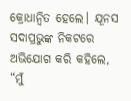କ୍ରୋଧାନ୍ୱିତ ହେଲେ। ଯୂନସ ସଦାପ୍ରଭୁଙ୍କ ନିକଟରେ ଅଭିଯୋଗ କରି କହିଲେ, “ମୁଁ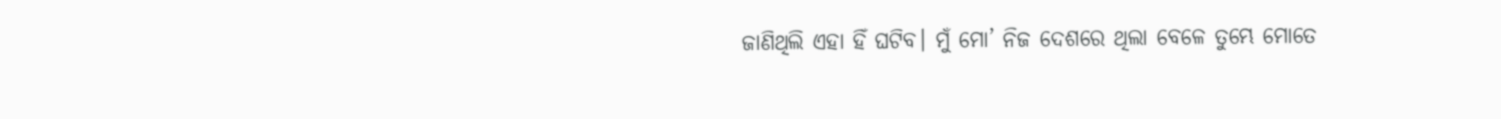ଜାଣିଥିଲି ଏହା ହିଁ ଘଟିବ। ମୁଁ ମୋ’ ନିଜ ଦେଶରେ ଥିଲା ବେଳେ ତୁମ୍ଭେ ମୋତେ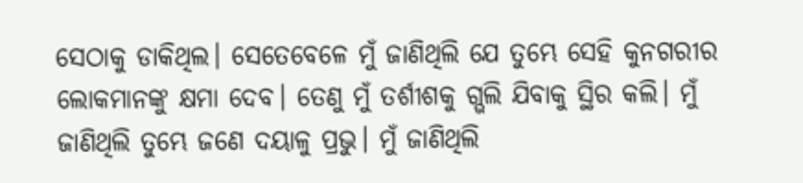ସେଠାକୁ ଡାକିଥିଲ। ସେତେବେଳେ ମୁଁ ଜାଣିଥିଲି ଯେ ତୁମ୍ଭେ ସେହି କୁନଗରୀର ଲୋକମାନଙ୍କୁ କ୍ଷମା ଦେବ। ତେଣୁ ମୁଁ ତର୍ଶୀଶକୁ ଗ୍ଭଲି ଯିବାକୁ ସ୍ଥିର କଲି। ମୁଁ ଜାଣିଥିଲି ତୁମ୍ଭେ ଜଣେ ଦୟାଳୁ ପ୍ରଭୁ। ମୁଁ ଜାଣିଥିଲି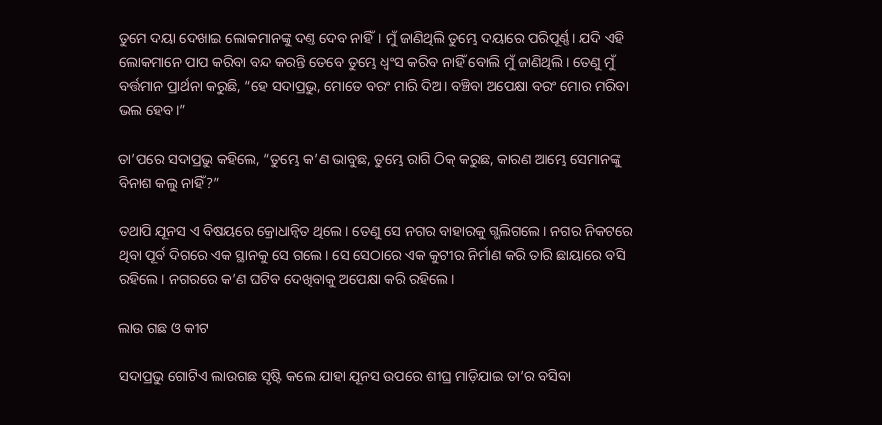ତୁମେ ଦୟା ଦେଖାଇ ଲୋକମାନଙ୍କୁ ଦଣ୍ତ ଦେବ ନାହିଁ। ମୁଁ ଜାଣିଥିଲି ତୁମ୍ଭେ ଦୟାରେ ପରିପୂର୍ଣ୍ଣ। ଯଦି ଏହି ଲୋକମାନେ ପାପ କରିବା ବନ୍ଦ କରନ୍ତି ତେବେ ତୁମ୍ଭେ ଧ୍ୱଂସ କରିବ ନାହିଁ ବୋଲି ମୁଁ ଜାଣିଥିଲି। ତେଣୁ ମୁଁ ବର୍ତ୍ତମାନ ପ୍ରାର୍ଥନା କରୁଛି, “ହେ ସଦାପ୍ରଭୁ, ମୋତେ ବରଂ ମାରି ଦିଅ। ବଞ୍ଚିବା ଅପେକ୍ଷା ବରଂ ମୋର ମରିବା ଭଲ ହେବ।”

ତା’ପରେ ସଦାପ୍ରଭୁ କହିଲେ, “ତୁମ୍ଭେ କ’ଣ ଭାବୁଛ, ତୁମ୍ଭେ ରାଗି ଠିକ୍ କରୁଛ, କାରଣ ଆମ୍ଭେ ସେମାନଙ୍କୁ ବିନାଶ କଲୁ ନାହିଁ?”

ତଥାପି ଯୂନସ ଏ ବିଷୟରେ କ୍ରୋଧାନ୍ୱିତ ଥିଲେ। ତେଣୁ ସେ ନଗର ବାହାରକୁ ଗ୍ଭଲିଗଲେ। ନଗର ନିକଟରେ ଥିବା ପୂର୍ବ ଦିଗରେ ଏକ ସ୍ଥାନକୁ ସେ ଗଲେ। ସେ ସେଠାରେ ଏକ କୁଟୀର ନିର୍ମାଣ କରି ତାରି ଛାୟାରେ ବସି ରହିଲେ। ନଗରରେ କ’ଣ ଘଟିବ ଦେଖିବାକୁ ଅପେକ୍ଷା କରି ରହିଲେ।

ଲାଉ ଗଛ ଓ କୀଟ

ସଦାପ୍ରଭୁ ଗୋଟିଏ ଲାଉଗଛ ସୃଷ୍ଟି କଲେ ଯାହା ଯୂନସ ଉପରେ ଶୀଘ୍ର ମାଡ଼ିଯାଇ ତା’ର ବସିବା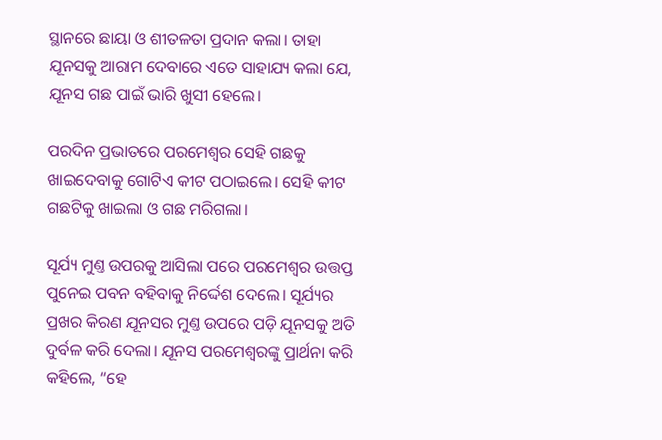ସ୍ଥାନରେ ଛାୟା ଓ ଶୀତଳତା ପ୍ରଦାନ କଲା। ତାହା ଯୂନସକୁ ଆରାମ ଦେବାରେ ଏତେ ସାହାଯ୍ୟ କଲା ଯେ, ଯୂନସ ଗଛ ପାଇଁ ଭାରି ଖୁସୀ ହେଲେ।

ପରଦିନ ପ୍ରଭାତରେ ପରମେଶ୍ୱର ସେହି ଗଛକୁ ଖାଇଦେବାକୁ ଗୋଟିଏ କୀଟ ପଠାଇଲେ। ସେହି କୀଟ ଗଛଟିକୁ ଖାଇଲା ଓ ଗଛ ମରିଗଲା।

ସୂର୍ଯ୍ୟ ମୁଣ୍ତ ଉପରକୁ ଆସିଲା ପରେ ପରମେଶ୍ୱର ଉତ୍ତପ୍ତ ପୁନେଇ ପବନ ବହିବାକୁ ନିର୍ଦ୍ଦେଶ ଦେଲେ। ସୂର୍ଯ୍ୟର ପ୍ରଖର କିରଣ ଯୂନସର ମୁଣ୍ତ ଉପରେ ପଡ଼ି ଯୂନସକୁ ଅତି ଦୁର୍ବଳ କରି ଦେଲା। ଯୂନସ ପରମେଶ୍ୱରଙ୍କୁ ପ୍ରାର୍ଥନା କରି କହିଲେ, “ହେ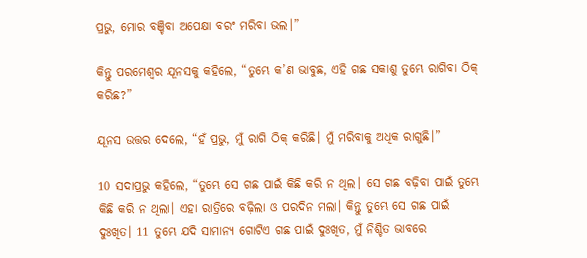ପ୍ରଭୁ, ମୋର ବଞ୍ଚିବା ଅପେକ୍ଷା ବରଂ ମରିବା ଭଲ।”

କିନ୍ତୁ ପରମେଶ୍ୱର ଯୂନସକୁ କହିଲେ, “ତୁମ୍ଭେ କ’ଣ ଭାବୁଛ, ଏହି ଗଛ ସକାଶୁ ତୁମ୍ଭେ ରାଗିବା ଠିକ୍ କରିଛ?”

ଯୂନସ ଉତ୍ତର ଦେଲେ, “ହଁ ପ୍ରଭୁ, ମୁଁ ରାଗି ଠିକ୍ କରିଛି। ମୁଁ ମରିବାକୁ ଅଧିକ ରାଗୁଛି।”

10 ସଦାପ୍ରଭୁ କହିଲେ, “ତୁମ୍ଭେ ସେ ଗଛ ପାଇଁ କିଛି କରି ନ ଥିଲ। ସେ ଗଛ ବଢ଼ିବା ପାଇଁ ତୁମ୍ଭେ କିଛି କରି ନ ଥିଲା। ଏହା ରାତ୍ରିରେ ବଢ଼ିଲା ଓ ପରଦିନ ମଲା। କିନ୍ତୁ ତୁମ୍ଭେ ସେ ଗଛ ପାଇଁ ଦୁଃଖିତ। 11 ତୁମ୍ଭେ ଯଦି ସାମାନ୍ୟ ଗୋଟିଏ ଗଛ ପାଇଁ ଦୁଃଖିତ, ମୁଁ ନିଶ୍ଚିତ ଭାବରେ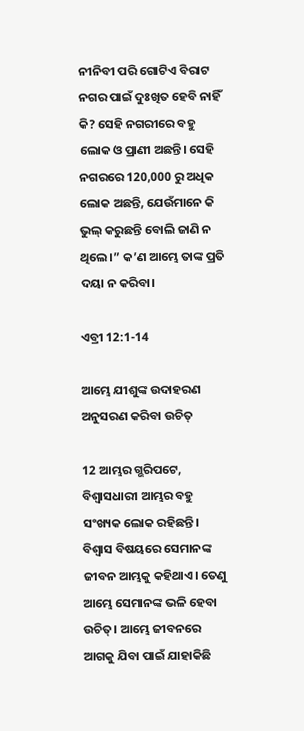ନୀନିବୀ ପରି ଗୋଟିଏ ବିରାଟ ନଗର ପାଇଁ ଦୁଃଖିତ ହେବି ନାହିଁ କି? ସେହି ନଗରୀରେ ବହୁ ଲୋକ ଓ ପ୍ରାଣୀ ଅଛନ୍ତି। ସେହି ନଗରରେ 120,000 ରୁ ଅଧିକ ଲୋକ ଅଛନ୍ତି, ଯେଉଁମାନେ କି ଭୁଲ୍ କରୁଛନ୍ତି ବୋଲି ଜାଣି ନ ଥିଲେ।” କ’ଣ ଆମ୍ଭେ ତାଙ୍କ ପ୍ରତି ଦୟା ନ କରିବା।

ଏବ୍ରୀ 12:1-14

ଆମ୍ଭେ ଯୀଶୁଙ୍କ ଉଦାହରଣ ଅନୁସରଣ କରିବା ଉଚିତ୍

12 ଆମ୍ଭର ଗ୍ଭରିପଟେ, ବିଶ୍ୱାସଧାରୀ ଆମ୍ଭର ବହୁ ସଂଖ୍ୟକ ଲୋକ ରହିଛନ୍ତି। ବିଶ୍ୱାସ ବିଷୟରେ ସେମାନଙ୍କ ଜୀବନ ଆମ୍ଭକୁ କହିଥାଏ। ତେଣୁ ଆମ୍ଭେ ସେମାନଙ୍କ ଭଳି ହେବା ଉଚିତ୍। ଆମ୍ଭେ ଜୀବନରେ ଆଗକୁ ଯିବା ପାଇଁ ଯାହାକିଛି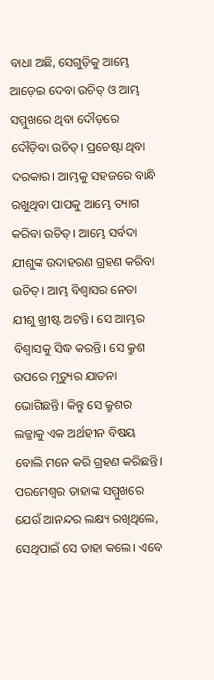ବାଧା ଅଛି, ସେଗୁଡ଼ିକୁ ଆମ୍ଭେ ଆଡ଼େଇ ଦେବା ଉଚିତ୍ ଓ ଆମ୍ଭ ସମ୍ମୁଖରେ ଥିବା ଦୌଡ଼ରେ ଦୌଡ଼ିବା ଉଚିତ୍। ପ୍ରଚେଷ୍ଟା ଥିବା ଦରକାର। ଆମ୍ଭକୁ ସହଜରେ ବାନ୍ଧି ରଖୁଥିବା ପାପକୁ ଆମ୍ଭେ ତ୍ୟାଗ କରିବା ଉଚିତ୍। ଆମ୍ଭେ ସର୍ବଦା ଯୀଶୁଙ୍କ ଉଦାହରଣ ଗ୍ରହଣ କରିବା ଉଚିତ୍। ଆମ୍ଭ ବିଶ୍ୱାସର ନେତା ଯୀଶୁ ଖ୍ରୀଷ୍ଟ ଅଟନ୍ତି। ସେ ଆମ୍ଭର ବିଶ୍ୱାସକୁ ସିଦ୍ଧ କରନ୍ତି। ସେ କ୍ରୁଶ ଉପରେ ମୃତ୍ୟୁର ଯାତନା ଭୋଗିଛନ୍ତି। କିନ୍ତୁ ସେ କ୍ରୁଶର ଲଜ୍ଜାକୁ ଏକ ଅର୍ଥହୀନ ବିଷୟ ବୋଲି ମନେ କରି ଗ୍ରହଣ କରିଛନ୍ତି। ପରମେଶ୍ୱର ତାହାଙ୍କ ସମ୍ମୁଖରେ ଯେଉଁ ଆନନ୍ଦର ଲକ୍ଷ୍ୟ ରଖିଥିଲେ, ସେଥିପାଇଁ ସେ ତାହା କଲେ। ଏବେ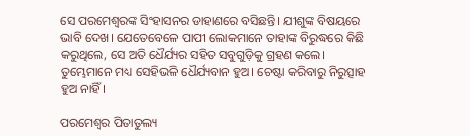ସେ ପରମେଶ୍ୱରଙ୍କ ସିଂହାସନର ଡାହାଣରେ ବସିଛନ୍ତି। ଯୀଶୁଙ୍କ ବିଷୟରେ ଭାବି ଦେଖ। ଯେତେବେଳେ ପାପୀ ଲୋକମାନେ ତାହାଙ୍କ ବିରୁଦ୍ଧରେ କିଛି କରୁଥିଲେ, ସେ ଅତି ଧୈର୍ଯ୍ୟର ସହିତ ସବୁଗୁଡ଼ିକୁ ଗ୍ରହଣ କଲେ। ତୁମ୍ଭେମାନେ ମଧ୍ୟ ସେହିଭଳି ଧୈର୍ଯ୍ୟବାନ ହୁଅ। ଚେଷ୍ଟା କରିବାରୁ ନିରୁତ୍ସାହ ହୁଅ ନାହିଁ।

ପରମେଶ୍ୱର ପିତାତୁଲ୍ୟ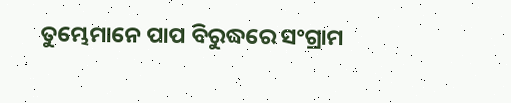ତୁମ୍ଭେମାନେ ପାପ ବିରୁଦ୍ଧରେ ସଂଗ୍ରାମ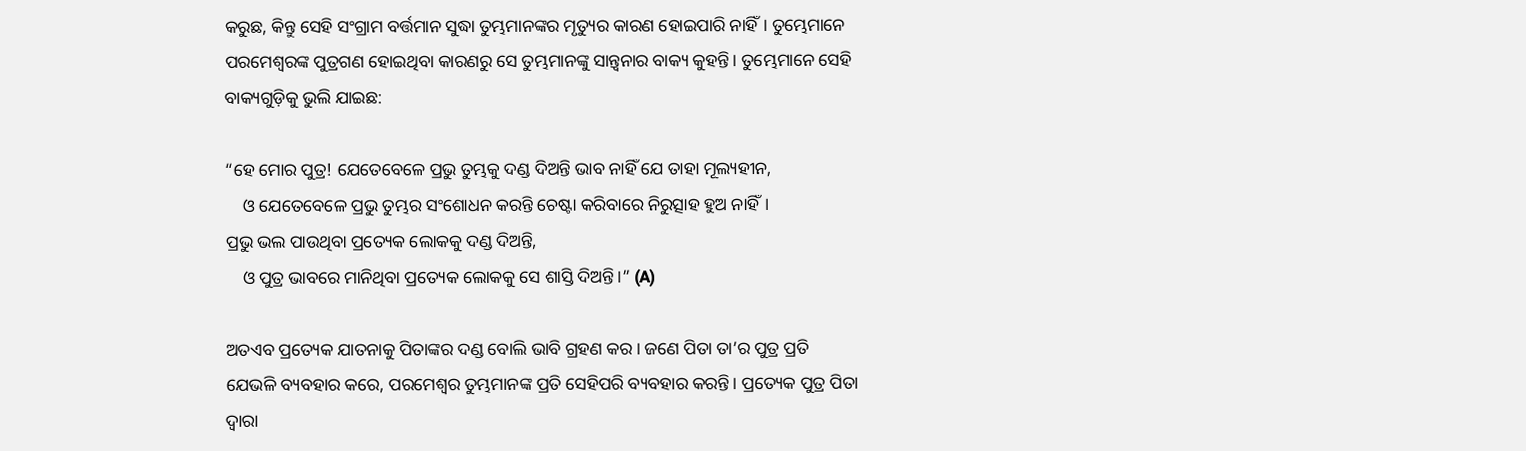କରୁଛ, କିନ୍ତୁ ସେହି ସଂଗ୍ରାମ ବର୍ତ୍ତମାନ ସୁଦ୍ଧା ତୁମ୍ଭମାନଙ୍କର ମୃତ୍ୟୁର କାରଣ ହୋଇପାରି ନାହିଁ। ତୁମ୍ଭେମାନେ ପରମେଶ୍ୱରଙ୍କ ପୁତ୍ରଗଣ ହୋଇଥିବା କାରଣରୁ ସେ ତୁମ୍ଭମାନଙ୍କୁ ସାନ୍ତ୍ୱନାର ବାକ୍ୟ କୁହନ୍ତି। ତୁମ୍ଭେମାନେ ସେହି ବାକ୍ୟଗୁଡ଼ିକୁ ଭୁଲି ଯାଇଛ:

“ହେ ମୋର ପୁତ୍ର! ଯେତେବେଳେ ପ୍ରଭୁ ତୁମ୍ଭକୁ ଦଣ୍ଡ ଦିଅନ୍ତି ଭାବ ନାହିଁ ଯେ ତାହା ମୂଲ୍ୟହୀନ,
    ଓ ଯେତେବେଳେ ପ୍ରଭୁ ତୁମ୍ଭର ସଂଶୋଧନ କରନ୍ତି ଚେଷ୍ଟା କରିବାରେ ନିରୁତ୍ସାହ ହୁଅ ନାହିଁ।
ପ୍ରଭୁ ଭଲ ପାଉଥିବା ପ୍ରତ୍ୟେକ ଲୋକକୁ ଦଣ୍ଡ ଦିଅନ୍ତି,
    ଓ ପୁତ୍ର ଭାବରେ ମାନିଥିବା ପ୍ରତ୍ୟେକ ଲୋକକୁ ସେ ଶାସ୍ତି ଦିଅନ୍ତି।” (A)

ଅତଏବ ପ୍ରତ୍ୟେକ ଯାତନାକୁ ପିତାଙ୍କର ଦଣ୍ଡ ବୋଲି ଭାବି ଗ୍ରହଣ କର। ଜଣେ ପିତା ତା’ର ପୁତ୍ର ପ୍ରତି ଯେଭଳି ବ୍ୟବହାର କରେ, ପରମେଶ୍ୱର ତୁମ୍ଭମାନଙ୍କ ପ୍ରତି ସେହିପରି ବ୍ୟବହାର କରନ୍ତି। ପ୍ରତ୍ୟେକ ପୁତ୍ର ପିତା ଦ୍ୱାରା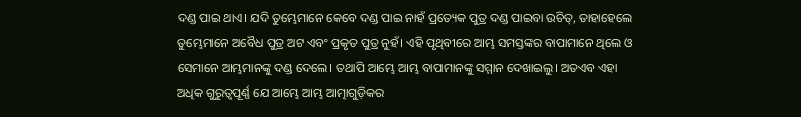ଦଣ୍ଡ ପାଇ ଥାଏ। ଯଦି ତୁମ୍ଭେମାନେ କେବେ ଦଣ୍ଡ ପାଇ ନାହଁ ପ୍ରତ୍ୟେକ ପୁତ୍ର ଦଣ୍ଡ ପାଇବା ଉଚିତ୍, ତାହାହେଲେ ତୁମ୍ଭେମାନେ ଅବୈଧ ପୁତ୍ର ଅଟ ଏବଂ ପ୍ରକୃତ ପୁତ୍ର ନୁହଁ। ଏହି ପୃଥିବୀରେ ଆମ୍ଭ ସମସ୍ତଙ୍କର ବାପାମାନେ ଥିଲେ ଓ ସେମାନେ ଆମ୍ଭମାନଙ୍କୁ ଦଣ୍ଡ ଦେଲେ। ତଥାପି ଆମ୍ଭେ ଆମ୍ଭ ବାପାମାନଙ୍କୁ ସମ୍ମାନ ଦେଖାଇଲୁ। ଅତଏବ ଏହା ଅଧିକ ଗୁରୁତ୍ୱପୂର୍ଣ୍ଣ ଯେ ଆମ୍ଭେ ଆମ୍ଭ ଆତ୍ମାଗୁଡ଼ିକର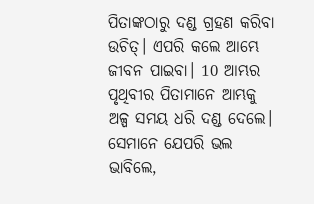ପିତାଙ୍କଠାରୁ ଦଣ୍ଡ ଗ୍ରହଣ କରିବା ଉଚିତ୍। ଏପରି କଲେ ଆମ୍ଭେ ଜୀବନ ପାଇବା। 10 ଆମ୍ଭର ପୃଥିବୀର ପିତାମାନେ ଆମ୍ଭକୁ ଅଳ୍ପ ସମୟ ଧରି ଦଣ୍ଡ ଦେଲେ। ସେମାନେ ଯେପରି ଭଲ ଭାବିଲେ,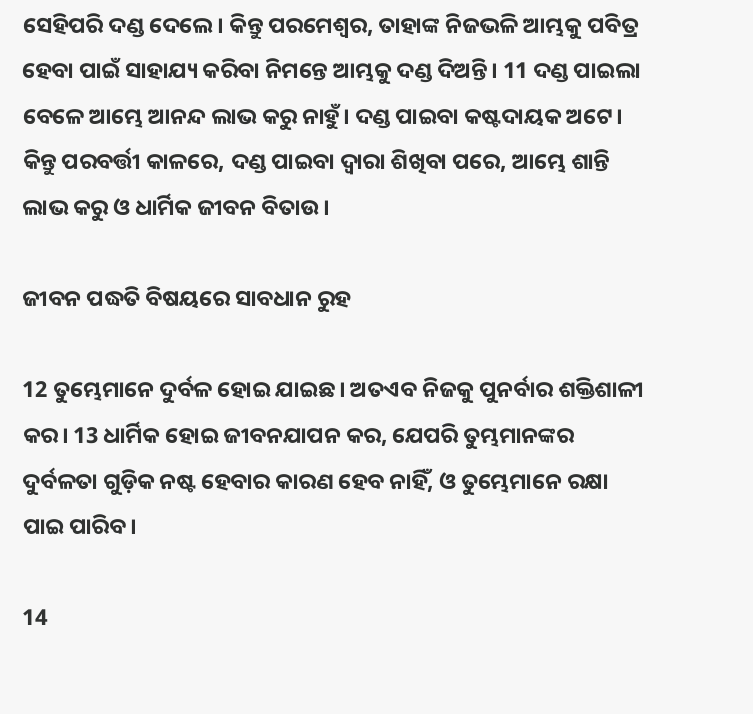ସେହିପରି ଦଣ୍ଡ ଦେଲେ। କିନ୍ତୁ ପରମେଶ୍ୱର, ତାହାଙ୍କ ନିଜଭଳି ଆମ୍ଭକୁ ପବିତ୍ର ହେବା ପାଇଁ ସାହାଯ୍ୟ କରିବା ନିମନ୍ତେ ଆମ୍ଭକୁ ଦଣ୍ଡ ଦିଅନ୍ତି। 11 ଦଣ୍ଡ ପାଇଲା ବେଳେ ଆମ୍ଭେ ଆନନ୍ଦ ଲାଭ କରୁ ନାହୁଁ। ଦଣ୍ଡ ପାଇବା କଷ୍ଟଦାୟକ ଅଟେ। କିନ୍ତୁ ପରବର୍ତ୍ତୀ କାଳରେ, ଦଣ୍ଡ ପାଇବା ଦ୍ୱାରା ଶିଖିବା ପରେ, ଆମ୍ଭେ ଶାନ୍ତି ଲାଭ କରୁ ଓ ଧାର୍ମିକ ଜୀବନ ବିତାଉ।

ଜୀବନ ପଦ୍ଧତି ବିଷୟରେ ସାବଧାନ ରୁହ

12 ତୁମ୍ଭେମାନେ ଦୁର୍ବଳ ହୋଇ ଯାଇଛ। ଅତଏବ ନିଜକୁ ପୁନର୍ବାର ଶକ୍ତିଶାଳୀ କର। 13 ଧାର୍ମିକ ହୋଇ ଜୀବନଯାପନ କର, ଯେପରି ତୁମ୍ଭମାନଙ୍କର ଦୁର୍ବଳତା ଗୁଡ଼ିକ ନଷ୍ଟ ହେବାର କାରଣ ହେବ ନାହିଁ, ଓ ତୁମ୍ଭେମାନେ ରକ୍ଷା ପାଇ ପାରିବ।

14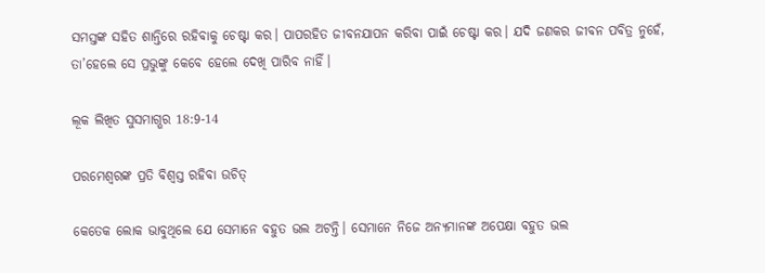ସମସ୍ତଙ୍କ ସହିତ ଶାନ୍ତିରେ ରହିବାକୁ ଚେଷ୍ଟା କର। ପାପରହିତ ଜୀବନଯାପନ କରିବା ପାଇଁ ଚେଷ୍ଟା କର। ଯଦି ଜଣକର ଜୀବନ ପବିତ୍ର ନୁହେଁ, ତା’ହେଲେ ସେ ପ୍ରଭୁଙ୍କୁ କେବେ ହେଲେ ଦେଖି ପାରିବ ନାହିଁ।

ଲୂକ ଲିଖିତ ସୁସମାଗ୍ଭର 18:9-14

ପରମେଶ୍ୱରଙ୍କ ପ୍ରତି ବିଶ୍ୱସ୍ତ ରହିବା ଉଚିତ୍

କେତେକ ଲୋକ ଭାବୁଥିଲେ ଯେ ସେମାନେ ବହୁତ ଭଲ ଅଟନ୍ତି। ସେମାନେ ନିଜେ ଅନ୍ୟମାନଙ୍କ ଅପେକ୍ଷା ବହୁତ ଭଲ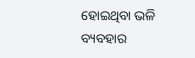ହୋଇଥିବା ଭଳି ବ୍ୟବହାର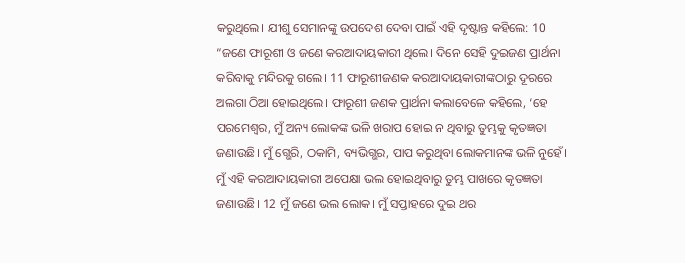କରୁଥିଲେ। ଯୀଶୁ ସେମାନଙ୍କୁ ଉପଦେଶ ଦେବା ପାଇଁ ଏହି ଦୃଷ୍ଟାନ୍ତ କହିଲେ: 10 “ଜଣେ ଫାରୂଶୀ ଓ ଜଣେ କରଆଦାୟକାରୀ ଥିଲେ। ଦିନେ ସେହି ଦୁଇଜଣ ପ୍ରାର୍ଥନା କରିବାକୁ ମନ୍ଦିରକୁ ଗଲେ। 11 ଫାରୂଶୀଜଣକ କରଆଦାୟକାରୀଙ୍କଠାରୁ ଦୂରରେ ଅଲଗା ଠିଆ ହୋଇଥିଲେ। ଫାରୂଶୀ ଜଣକ ପ୍ରାର୍ଥନା କଲାବେଳେ କହିଲେ, ‘ହେ ପରମେଶ୍ୱର, ମୁଁ ଅନ୍ୟ ଲୋକଙ୍କ ଭଳି ଖରାପ ହୋଇ ନ ଥିବାରୁ ତୁମ୍ଭକୁ କୃତଜ୍ଞତା ଜଣାଉଛି। ମୁଁ ଗ୍ଭେରି, ଠକାମି, ବ୍ୟଭିଗ୍ଭର, ପାପ କରୁଥିବା ଲୋକମାନଙ୍କ ଭଳି ନୁହେଁ। ମୁଁ ଏହି କରଆଦାୟକାରୀ ଅପେକ୍ଷା ଭଲ ହୋଇଥିବାରୁ ତୁମ୍ଭ ପାଖରେ କୃତଜ୍ଞତା ଜଣାଉଛି। 12 ମୁଁ ଜଣେ ଭଲ ଲୋକ। ମୁଁ ସପ୍ତାହରେ ଦୁଇ ଥର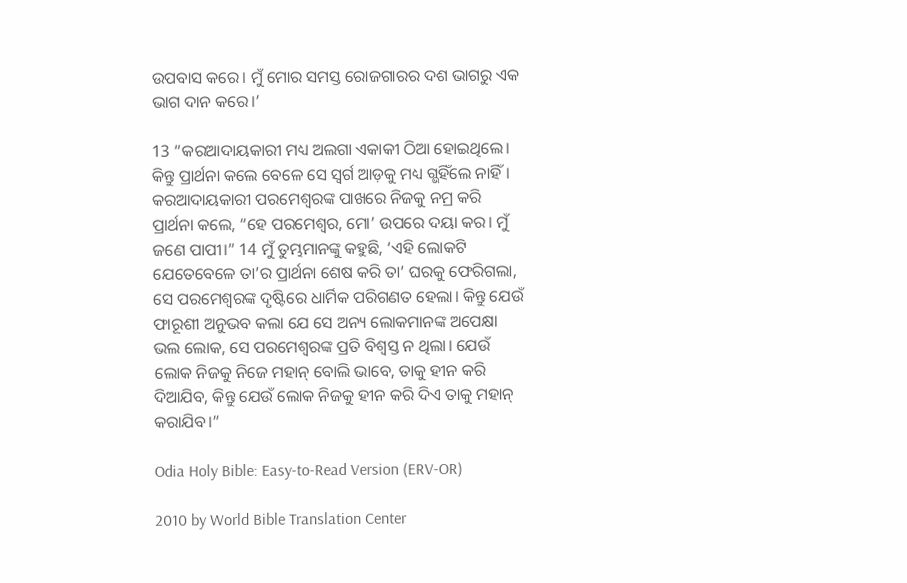ଉପବାସ କରେ। ମୁଁ ମୋର ସମସ୍ତ ରୋଜଗାରର ଦଶ ଭାଗରୁ ଏକ ଭାଗ ଦାନ କରେ।’

13 “କରଆଦାୟକାରୀ ମଧ୍ୟ ଅଲଗା ଏକାକୀ ଠିଆ ହୋଇଥିଲେ। କିନ୍ତୁ ପ୍ରାର୍ଥନା କଲେ ବେଳେ ସେ ସ୍ୱର୍ଗ ଆଡ଼କୁ ମଧ୍ୟ ଗ୍ଭହିଁଲେ ନାହିଁ। କରଆଦାୟକାରୀ ପରମେଶ୍ୱରଙ୍କ ପାଖରେ ନିଜକୁ ନମ୍ର କରି ପ୍ରାର୍ଥନା କଲେ, “ହେ ପରମେଶ୍ୱର, ମୋ’ ଉପରେ ଦୟା କର। ମୁଁ ଜଣେ ପାପୀ।” 14 ମୁଁ ତୁମ୍ଭମାନଙ୍କୁ କହୁଛି, ‘ଏହି ଲୋକଟି ଯେତେବେଳେ ତା’ର ପ୍ରାର୍ଥନା ଶେଷ କରି ତା’ ଘରକୁ ଫେରିଗଲା, ସେ ପରମେଶ୍ୱରଙ୍କ ଦୃଷ୍ଟିରେ ଧାର୍ମିକ ପରିଗଣତ ହେଲା। କିନ୍ତୁ ଯେଉଁ ଫାରୂଶୀ ଅନୁଭବ କଲା ଯେ ସେ ଅନ୍ୟ ଲୋକମାନଙ୍କ ଅପେକ୍ଷା ଭଲ ଲୋକ, ସେ ପରମେଶ୍ୱରଙ୍କ ପ୍ରତି ବିଶ୍ୱସ୍ତ ନ ଥିଲା। ଯେଉଁ ଲୋକ ନିଜକୁ ନିଜେ ମହାନ୍ ବୋଲି ଭାବେ, ତାକୁ ହୀନ କରି ଦିଆଯିବ, କିନ୍ତୁ ଯେଉଁ ଲୋକ ନିଜକୁ ହୀନ କରି ଦିଏ ତାକୁ ମହାନ୍ କରାଯିବ।”

Odia Holy Bible: Easy-to-Read Version (ERV-OR)

2010 by World Bible Translation Center